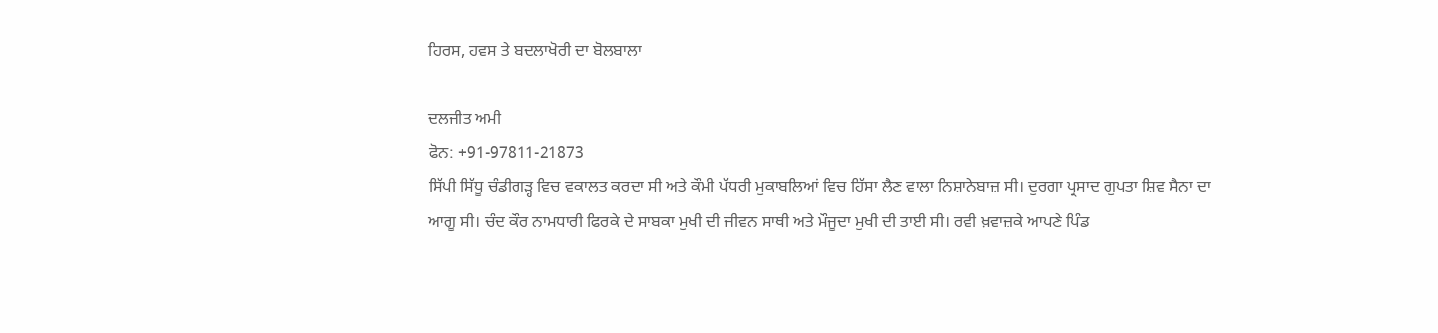ਹਿਰਸ, ਹਵਸ ਤੇ ਬਦਲਾਖੋਰੀ ਦਾ ਬੋਲਬਾਲਾ

ਦਲਜੀਤ ਅਮੀ
ਫੋਨ: +91-97811-21873
ਸਿੱਪੀ ਸਿੱਧੂ ਚੰਡੀਗੜ੍ਹ ਵਿਚ ਵਕਾਲਤ ਕਰਦਾ ਸੀ ਅਤੇ ਕੌਮੀ ਪੱਧਰੀ ਮੁਕਾਬਲਿਆਂ ਵਿਚ ਹਿੱਸਾ ਲੈਣ ਵਾਲਾ ਨਿਸ਼ਾਨੇਬਾਜ਼ ਸੀ। ਦੁਰਗਾ ਪ੍ਰਸਾਦ ਗੁਪਤਾ ਸ਼ਿਵ ਸੈਨਾ ਦਾ ਆਗੂ ਸੀ। ਚੰਦ ਕੌਰ ਨਾਮਧਾਰੀ ਫਿਰਕੇ ਦੇ ਸਾਬਕਾ ਮੁਖੀ ਦੀ ਜੀਵਨ ਸਾਥੀ ਅਤੇ ਮੌਜੂਦਾ ਮੁਖੀ ਦੀ ਤਾਈ ਸੀ। ਰਵੀ ਖ਼ਵਾਜ਼ਕੇ ਆਪਣੇ ਪਿੰਡ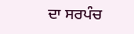ਦਾ ਸਰਪੰਚ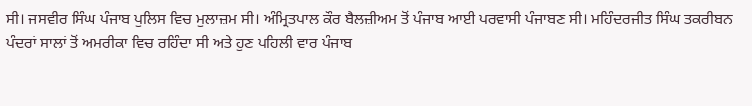ਸੀ। ਜਸਵੀਰ ਸਿੰਘ ਪੰਜਾਬ ਪੁਲਿਸ ਵਿਚ ਮੁਲਾਜ਼ਮ ਸੀ। ਅੰਮ੍ਰਿਤਪਾਲ ਕੌਰ ਬੈਲਜ਼ੀਅਮ ਤੋਂ ਪੰਜਾਬ ਆਈ ਪਰਵਾਸੀ ਪੰਜਾਬਣ ਸੀ। ਮਹਿੰਦਰਜੀਤ ਸਿੰਘ ਤਕਰੀਬਨ ਪੰਦਰਾਂ ਸਾਲਾਂ ਤੋਂ ਅਮਰੀਕਾ ਵਿਚ ਰਹਿੰਦਾ ਸੀ ਅਤੇ ਹੁਣ ਪਹਿਲੀ ਵਾਰ ਪੰਜਾਬ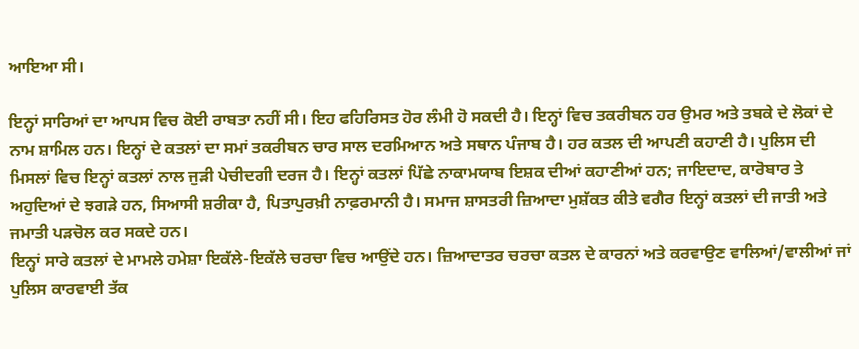ਆਇਆ ਸੀ।

ਇਨ੍ਹਾਂ ਸਾਰਿਆਂ ਦਾ ਆਪਸ ਵਿਚ ਕੋਈ ਰਾਬਤਾ ਨਹੀਂ ਸੀ। ਇਹ ਫਹਿਰਿਸਤ ਹੋਰ ਲੰਮੀ ਹੋ ਸਕਦੀ ਹੈ। ਇਨ੍ਹਾਂ ਵਿਚ ਤਕਰੀਬਨ ਹਰ ਉਮਰ ਅਤੇ ਤਬਕੇ ਦੇ ਲੋਕਾਂ ਦੇ ਨਾਮ ਸ਼ਾਮਿਲ ਹਨ। ਇਨ੍ਹਾਂ ਦੇ ਕਤਲਾਂ ਦਾ ਸਮਾਂ ਤਕਰੀਬਨ ਚਾਰ ਸਾਲ ਦਰਮਿਆਨ ਅਤੇ ਸਥਾਨ ਪੰਜਾਬ ਹੈ। ਹਰ ਕਤਲ ਦੀ ਆਪਣੀ ਕਹਾਣੀ ਹੈ। ਪੁਲਿਸ ਦੀ ਮਿਸਲਾਂ ਵਿਚ ਇਨ੍ਹਾਂ ਕਤਲਾਂ ਨਾਲ ਜੁੜੀ ਪੇਚੀਦਗੀ ਦਰਜ ਹੈ। ਇਨ੍ਹਾਂ ਕਤਲਾਂ ਪਿੱਛੇ ਨਾਕਾਮਯਾਬ ਇਸ਼ਕ ਦੀਆਂ ਕਹਾਣੀਆਂ ਹਨ; ਜਾਇਦਾਦ, ਕਾਰੋਬਾਰ ਤੇ ਅਹੁਦਿਆਂ ਦੇ ਝਗੜੇ ਹਨ, ਸਿਆਸੀ ਸ਼ਰੀਕਾ ਹੈ, ਪਿਤਾਪੁਰਖ਼ੀ ਨਾਫ਼ਰਮਾਨੀ ਹੈ। ਸਮਾਜ ਸ਼ਾਸਤਰੀ ਜ਼ਿਆਦਾ ਮੁਸ਼ੱਕਤ ਕੀਤੇ ਵਗੈਰ ਇਨ੍ਹਾਂ ਕਤਲਾਂ ਦੀ ਜਾਤੀ ਅਤੇ ਜਮਾਤੀ ਪੜਚੋਲ ਕਰ ਸਕਦੇ ਹਨ।
ਇਨ੍ਹਾਂ ਸਾਰੇ ਕਤਲਾਂ ਦੇ ਮਾਮਲੇ ਹਮੇਸ਼ਾ ਇਕੱਲੇ-ਇਕੱਲੇ ਚਰਚਾ ਵਿਚ ਆਉਂਦੇ ਹਨ। ਜ਼ਿਆਦਾਤਰ ਚਰਚਾ ਕਤਲ ਦੇ ਕਾਰਨਾਂ ਅਤੇ ਕਰਵਾਉਣ ਵਾਲਿਆਂ/ਵਾਲੀਆਂ ਜਾਂ ਪੁਲਿਸ ਕਾਰਵਾਈ ਤੱਕ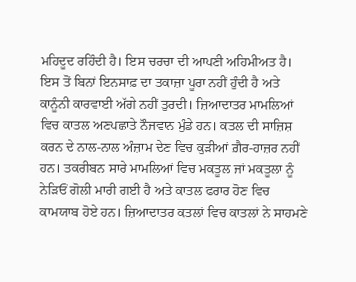ਮਹਿਦੂਦ ਰਹਿੰਦੀ ਹੈ। ਇਸ ਚਰਚਾ ਦੀ ਆਪਣੀ ਅਹਿਮੀਅਤ ਹੈ। ਇਸ ਤੋਂ ਬਿਨਾਂ ਇਨਸਾਫ਼ ਦਾ ਤਕਾਜ਼ਾ ਪੂਰਾ ਨਹੀਂ ਹੁੰਦੀ ਹੈ ਅਤੇ ਕਾਨੂੰਨੀ ਕਾਰਵਾਈ ਅੱਗੇ ਨਹੀਂ ਤੁਰਦੀ। ਜ਼ਿਆਦਾਤਰ ਮਾਮਲਿਆਂ ਵਿਚ ਕਾਤਲ ਅਣਪਛਾਤੇ ਨੌਜਵਾਨ ਮੁੰਡੇ ਹਨ। ਕਤਲ ਦੀ ਸਾਜ਼ਿਸ਼ ਕਰਨ ਦੇ ਨਾਲ-ਨਾਲ ਅੰਜ਼ਾਮ ਦੇਣ ਵਿਚ ਕੁੜੀਆਂ ਗ਼ੈਰ-ਹਾਜ਼ਰ ਨਹੀਂ ਹਨ। ਤਕਰੀਬਨ ਸਾਰੇ ਮਾਮਲਿਆਂ ਵਿਚ ਮਕਤੂਲ ਜਾਂ ਮਕਤੂਲਾ ਨੂੰ ਨੇੜਿਓਂ ਗੋਲੀ ਮਾਰੀ ਗਈ ਹੈ ਅਤੇ ਕਾਤਲ ਫਰਾਰ ਹੋਣ ਵਿਚ ਕਾਮਯਾਬ ਹੋਏ ਹਨ। ਜ਼ਿਆਦਾਤਰ ਕਤਲਾਂ ਵਿਚ ਕਾਤਲਾਂ ਨੇ ਸਾਹਮਣੇ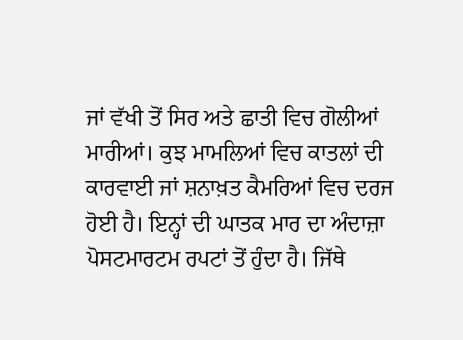ਜਾਂ ਵੱਖੀ ਤੋਂ ਸਿਰ ਅਤੇ ਛਾਤੀ ਵਿਚ ਗੋਲੀਆਂ ਮਾਰੀਆਂ। ਕੁਝ ਮਾਮਲਿਆਂ ਵਿਚ ਕਾਤਲਾਂ ਦੀ ਕਾਰਵਾਈ ਜਾਂ ਸ਼ਨਾਖ਼ਤ ਕੈਮਰਿਆਂ ਵਿਚ ਦਰਜ ਹੋਈ ਹੈ। ਇਨ੍ਹਾਂ ਦੀ ਘਾਤਕ ਮਾਰ ਦਾ ਅੰਦਾਜ਼ਾ ਪੋਸਟਮਾਰਟਮ ਰਪਟਾਂ ਤੋਂ ਹੁੰਦਾ ਹੈ। ਜਿੱਥੇ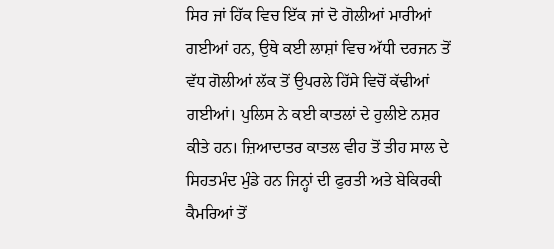ਸਿਰ ਜਾਂ ਹਿੱਕ ਵਿਚ ਇੱਕ ਜਾਂ ਦੋ ਗੋਲੀਆਂ ਮਾਰੀਆਂ ਗਈਆਂ ਹਨ, ਉਥੇ ਕਈ ਲਾਸ਼ਾਂ ਵਿਚ ਅੱਧੀ ਦਰਜਨ ਤੋਂ ਵੱਧ ਗੋਲੀਆਂ ਲੱਕ ਤੋਂ ਉਪਰਲੇ ਹਿੱਸੇ ਵਿਚੋਂ ਕੱਢੀਆਂ ਗਈਆਂ। ਪੁਲਿਸ ਨੇ ਕਈ ਕਾਤਲਾਂ ਦੇ ਹੁਲੀਏ ਨਸ਼ਰ ਕੀਤੇ ਹਨ। ਜ਼ਿਆਦਾਤਰ ਕਾਤਲ ਵੀਹ ਤੋਂ ਤੀਹ ਸਾਲ ਦੇ ਸਿਹਤਮੰਦ ਮੁੰਡੇ ਹਨ ਜਿਨ੍ਹਾਂ ਦੀ ਫੁਰਤੀ ਅਤੇ ਬੇਕਿਰਕੀ ਕੈਮਰਿਆਂ ਤੋਂ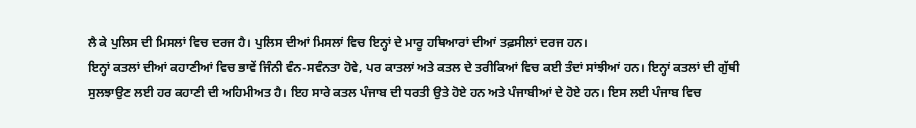ਲੈ ਕੇ ਪੁਲਿਸ ਦੀ ਮਿਸਲਾਂ ਵਿਚ ਦਰਜ ਹੈ। ਪੁਲਿਸ ਦੀਆਂ ਮਿਸਲਾਂ ਵਿਚ ਇਨ੍ਹਾਂ ਦੇ ਮਾਰੂ ਹਥਿਆਰਾਂ ਦੀਆਂ ਤਫ਼ਸੀਲਾਂ ਦਰਜ ਹਨ।
ਇਨ੍ਹਾਂ ਕਤਲਾਂ ਦੀਆਂ ਕਹਾਣੀਆਂ ਵਿਚ ਭਾਵੇਂ ਜਿੰਨੀ ਵੰਨ-ਸਵੰਨਤਾ ਹੋਵੇ, ਪਰ ਕਾਤਲਾਂ ਅਤੇ ਕਤਲ ਦੇ ਤਰੀਕਿਆਂ ਵਿਚ ਕਈ ਤੰਦਾਂ ਸਾਂਝੀਆਂ ਹਨ। ਇਨ੍ਹਾਂ ਕਤਲਾਂ ਦੀ ਗੁੱਥੀ ਸੁਲਝਾਉਣ ਲਈ ਹਰ ਕਹਾਣੀ ਦੀ ਅਹਿਮੀਅਤ ਹੈ। ਇਹ ਸਾਰੇ ਕਤਲ ਪੰਜਾਬ ਦੀ ਧਰਤੀ ਉਤੇ ਹੋਏ ਹਨ ਅਤੇ ਪੰਜਾਬੀਆਂ ਦੇ ਹੋਏ ਹਨ। ਇਸ ਲਈ ਪੰਜਾਬ ਵਿਚ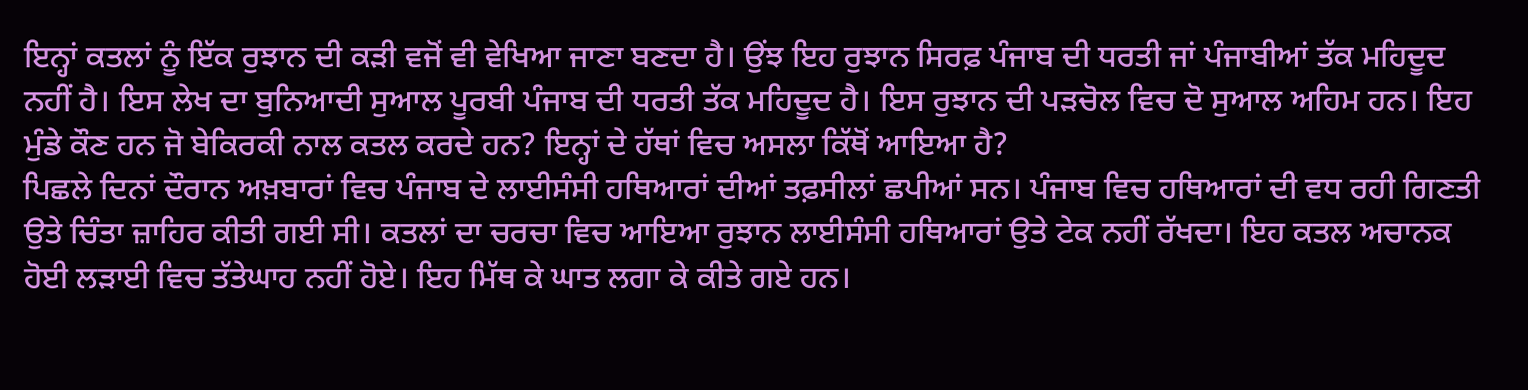ਇਨ੍ਹਾਂ ਕਤਲਾਂ ਨੂੰ ਇੱਕ ਰੁਝਾਨ ਦੀ ਕੜੀ ਵਜੋਂ ਵੀ ਵੇਖਿਆ ਜਾਣਾ ਬਣਦਾ ਹੈ। ਉਂਝ ਇਹ ਰੁਝਾਨ ਸਿਰਫ਼ ਪੰਜਾਬ ਦੀ ਧਰਤੀ ਜਾਂ ਪੰਜਾਬੀਆਂ ਤੱਕ ਮਹਿਦੂਦ ਨਹੀਂ ਹੈ। ਇਸ ਲੇਖ ਦਾ ਬੁਨਿਆਦੀ ਸੁਆਲ ਪੂਰਬੀ ਪੰਜਾਬ ਦੀ ਧਰਤੀ ਤੱਕ ਮਹਿਦੂਦ ਹੈ। ਇਸ ਰੁਝਾਨ ਦੀ ਪੜਚੋਲ ਵਿਚ ਦੋ ਸੁਆਲ ਅਹਿਮ ਹਨ। ਇਹ ਮੁੰਡੇ ਕੌਣ ਹਨ ਜੋ ਬੇਕਿਰਕੀ ਨਾਲ ਕਤਲ ਕਰਦੇ ਹਨ? ਇਨ੍ਹਾਂ ਦੇ ਹੱਥਾਂ ਵਿਚ ਅਸਲਾ ਕਿੱਥੋਂ ਆਇਆ ਹੈ?
ਪਿਛਲੇ ਦਿਨਾਂ ਦੌਰਾਨ ਅਖ਼ਬਾਰਾਂ ਵਿਚ ਪੰਜਾਬ ਦੇ ਲਾਈਸੰਸੀ ਹਥਿਆਰਾਂ ਦੀਆਂ ਤਫ਼ਸੀਲਾਂ ਛਪੀਆਂ ਸਨ। ਪੰਜਾਬ ਵਿਚ ਹਥਿਆਰਾਂ ਦੀ ਵਧ ਰਹੀ ਗਿਣਤੀ ਉਤੇ ਚਿੰਤਾ ਜ਼ਾਹਿਰ ਕੀਤੀ ਗਈ ਸੀ। ਕਤਲਾਂ ਦਾ ਚਰਚਾ ਵਿਚ ਆਇਆ ਰੁਝਾਨ ਲਾਈਸੰਸੀ ਹਥਿਆਰਾਂ ਉਤੇ ਟੇਕ ਨਹੀਂ ਰੱਖਦਾ। ਇਹ ਕਤਲ ਅਚਾਨਕ ਹੋਈ ਲੜਾਈ ਵਿਚ ਤੱਤੇਘਾਹ ਨਹੀਂ ਹੋਏ। ਇਹ ਮਿੱਥ ਕੇ ਘਾਤ ਲਗਾ ਕੇ ਕੀਤੇ ਗਏ ਹਨ।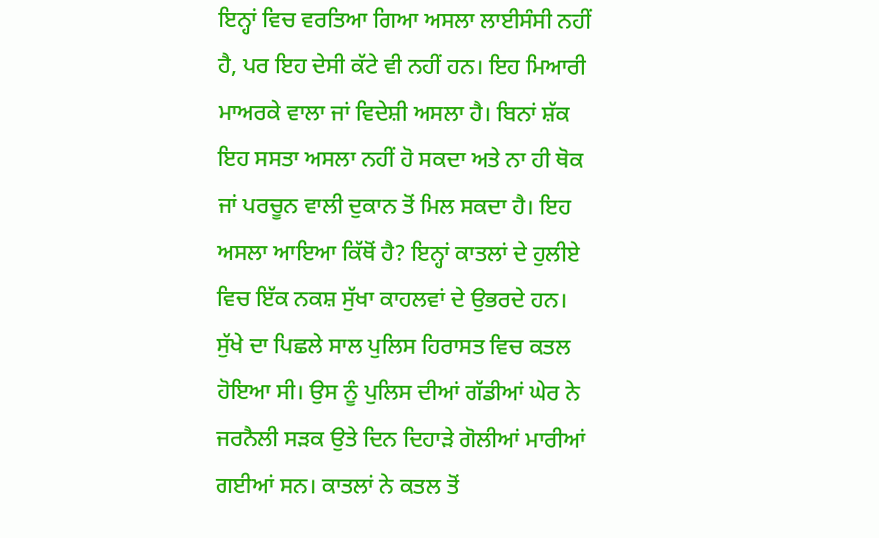ਇਨ੍ਹਾਂ ਵਿਚ ਵਰਤਿਆ ਗਿਆ ਅਸਲਾ ਲਾਈਸੰਸੀ ਨਹੀਂ ਹੈ, ਪਰ ਇਹ ਦੇਸੀ ਕੱਟੇ ਵੀ ਨਹੀਂ ਹਨ। ਇਹ ਮਿਆਰੀ ਮਾਅਰਕੇ ਵਾਲਾ ਜਾਂ ਵਿਦੇਸ਼ੀ ਅਸਲਾ ਹੈ। ਬਿਨਾਂ ਸ਼ੱਕ ਇਹ ਸਸਤਾ ਅਸਲਾ ਨਹੀਂ ਹੋ ਸਕਦਾ ਅਤੇ ਨਾ ਹੀ ਥੋਕ ਜਾਂ ਪਰਚੂਨ ਵਾਲੀ ਦੁਕਾਨ ਤੋਂ ਮਿਲ ਸਕਦਾ ਹੈ। ਇਹ ਅਸਲਾ ਆਇਆ ਕਿੱਥੋਂ ਹੈ? ਇਨ੍ਹਾਂ ਕਾਤਲਾਂ ਦੇ ਹੁਲੀਏ ਵਿਚ ਇੱਕ ਨਕਸ਼ ਸੁੱਖਾ ਕਾਹਲਵਾਂ ਦੇ ਉਭਰਦੇ ਹਨ। ਸੁੱਖੇ ਦਾ ਪਿਛਲੇ ਸਾਲ ਪੁਲਿਸ ਹਿਰਾਸਤ ਵਿਚ ਕਤਲ ਹੋਇਆ ਸੀ। ਉਸ ਨੂੰ ਪੁਲਿਸ ਦੀਆਂ ਗੱਡੀਆਂ ਘੇਰ ਨੇ ਜਰਨੈਲੀ ਸੜਕ ਉਤੇ ਦਿਨ ਦਿਹਾੜੇ ਗੋਲੀਆਂ ਮਾਰੀਆਂ ਗਈਆਂ ਸਨ। ਕਾਤਲਾਂ ਨੇ ਕਤਲ ਤੋਂ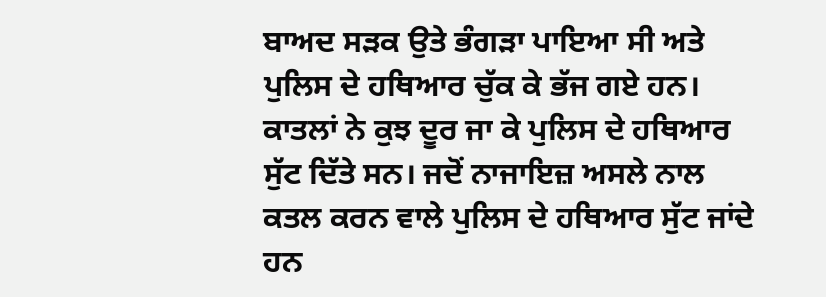ਬਾਅਦ ਸੜਕ ਉਤੇ ਭੰਗੜਾ ਪਾਇਆ ਸੀ ਅਤੇ ਪੁਲਿਸ ਦੇ ਹਥਿਆਰ ਚੁੱਕ ਕੇ ਭੱਜ ਗਏ ਹਨ। ਕਾਤਲਾਂ ਨੇ ਕੁਝ ਦੂਰ ਜਾ ਕੇ ਪੁਲਿਸ ਦੇ ਹਥਿਆਰ ਸੁੱਟ ਦਿੱਤੇ ਸਨ। ਜਦੋਂ ਨਾਜਾਇਜ਼ ਅਸਲੇ ਨਾਲ ਕਤਲ ਕਰਨ ਵਾਲੇ ਪੁਲਿਸ ਦੇ ਹਥਿਆਰ ਸੁੱਟ ਜਾਂਦੇ ਹਨ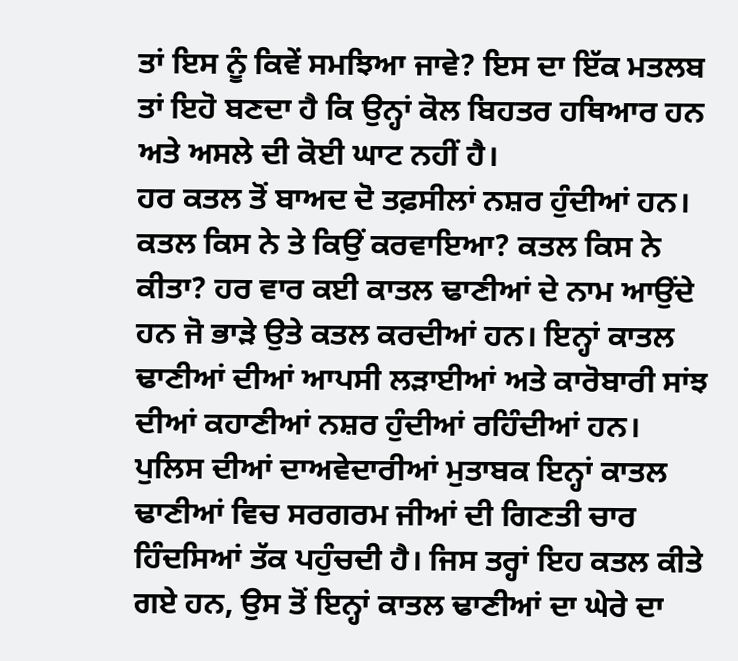ਤਾਂ ਇਸ ਨੂੰ ਕਿਵੇਂ ਸਮਝਿਆ ਜਾਵੇ? ਇਸ ਦਾ ਇੱਕ ਮਤਲਬ ਤਾਂ ਇਹੋ ਬਣਦਾ ਹੈ ਕਿ ਉਨ੍ਹਾਂ ਕੋਲ ਬਿਹਤਰ ਹਥਿਆਰ ਹਨ ਅਤੇ ਅਸਲੇ ਦੀ ਕੋਈ ਘਾਟ ਨਹੀਂ ਹੈ।
ਹਰ ਕਤਲ ਤੋਂ ਬਾਅਦ ਦੋ ਤਫ਼ਸੀਲਾਂ ਨਸ਼ਰ ਹੁੰਦੀਆਂ ਹਨ। ਕਤਲ ਕਿਸ ਨੇ ਤੇ ਕਿਉਂ ਕਰਵਾਇਆ? ਕਤਲ ਕਿਸ ਨੇ ਕੀਤਾ? ਹਰ ਵਾਰ ਕਈ ਕਾਤਲ ਢਾਣੀਆਂ ਦੇ ਨਾਮ ਆਉਂਦੇ ਹਨ ਜੋ ਭਾੜੇ ਉਤੇ ਕਤਲ ਕਰਦੀਆਂ ਹਨ। ਇਨ੍ਹਾਂ ਕਾਤਲ ਢਾਣੀਆਂ ਦੀਆਂ ਆਪਸੀ ਲੜਾਈਆਂ ਅਤੇ ਕਾਰੋਬਾਰੀ ਸਾਂਝ ਦੀਆਂ ਕਹਾਣੀਆਂ ਨਸ਼ਰ ਹੁੰਦੀਆਂ ਰਹਿੰਦੀਆਂ ਹਨ। ਪੁਲਿਸ ਦੀਆਂ ਦਾਅਵੇਦਾਰੀਆਂ ਮੁਤਾਬਕ ਇਨ੍ਹਾਂ ਕਾਤਲ ਢਾਣੀਆਂ ਵਿਚ ਸਰਗਰਮ ਜੀਆਂ ਦੀ ਗਿਣਤੀ ਚਾਰ ਹਿੰਦਸਿਆਂ ਤੱਕ ਪਹੁੰਚਦੀ ਹੈ। ਜਿਸ ਤਰ੍ਹਾਂ ਇਹ ਕਤਲ ਕੀਤੇ ਗਏ ਹਨ, ਉਸ ਤੋਂ ਇਨ੍ਹਾਂ ਕਾਤਲ ਢਾਣੀਆਂ ਦਾ ਘੇਰੇ ਦਾ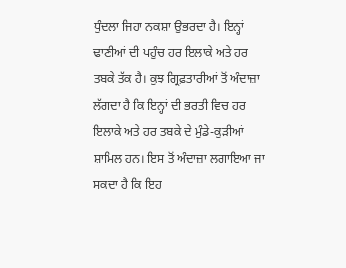ਧੁੰਦਲਾ ਜਿਹਾ ਨਕਸ਼ਾ ਉਭਰਦਾ ਹੈ। ਇਨ੍ਹਾਂ ਢਾਣੀਆਂ ਦੀ ਪਹੁੰਚ ਹਰ ਇਲਾਕੇ ਅਤੇ ਹਰ ਤਬਕੇ ਤੱਕ ਹੈ। ਕੁਝ ਗ੍ਰਿਫ਼ਤਾਰੀਆਂ ਤੋਂ ਅੰਦਾਜ਼ਾ ਲੱਗਦਾ ਹੈ ਕਿ ਇਨ੍ਹਾਂ ਦੀ ਭਰਤੀ ਵਿਚ ਹਰ ਇਲਾਕੇ ਅਤੇ ਹਰ ਤਬਕੇ ਦੇ ਮੁੰਡੇ-ਕੁੜੀਆਂ ਸ਼ਾਮਿਲ ਹਨ। ਇਸ ਤੋਂ ਅੰਦਾਜ਼ਾ ਲਗਾਇਆ ਜਾ ਸਕਦਾ ਹੈ ਕਿ ਇਹ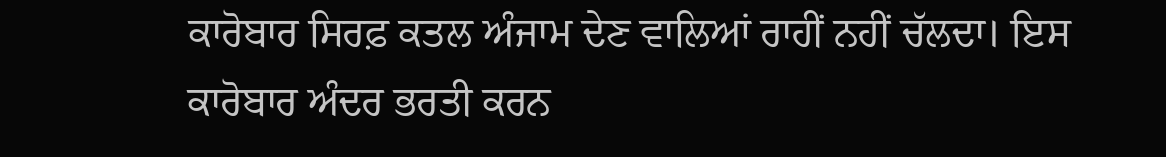ਕਾਰੋਬਾਰ ਸਿਰਫ਼ ਕਤਲ ਅੰਜਾਮ ਦੇਣ ਵਾਲਿਆਂ ਰਾਹੀਂ ਨਹੀਂ ਚੱਲਦਾ। ਇਸ ਕਾਰੋਬਾਰ ਅੰਦਰ ਭਰਤੀ ਕਰਨ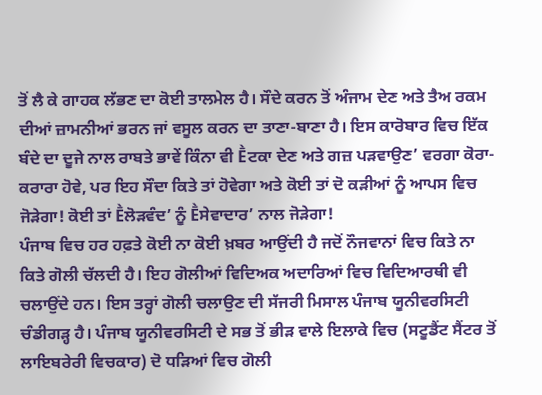ਤੋਂ ਲੈ ਕੇ ਗਾਹਕ ਲੱਭਣ ਦਾ ਕੋਈ ਤਾਲਮੇਲ ਹੈ। ਸੌਦੇ ਕਰਨ ਤੋਂ ਅੰਜਾਮ ਦੇਣ ਅਤੇ ਤੈਅ ਰਕਮ ਦੀਆਂ ਜ਼ਾਮਨੀਆਂ ਭਰਨ ਜਾਂ ਵਸੂਲ ਕਰਨ ਦਾ ਤਾਣਾ-ਬਾਣਾ ਹੈ। ਇਸ ਕਾਰੋਬਾਰ ਵਿਚ ਇੱਕ ਬੰਦੇ ਦਾ ਦੂਜੇ ਨਾਲ ਰਾਬਤੇ ਭਾਵੇਂ ਕਿੰਨਾ ਵੀ Ḕਟਕਾ ਦੇਣ ਅਤੇ ਗਜ਼ ਪੜਵਾਉਣ’ ਵਰਗਾ ਕੋਰਾ-ਕਰਾਰਾ ਹੋਵੇ, ਪਰ ਇਹ ਸੌਦਾ ਕਿਤੇ ਤਾਂ ਹੋਵੇਗਾ ਅਤੇ ਕੋਈ ਤਾਂ ਦੋ ਕੜੀਆਂ ਨੂੰ ਆਪਸ ਵਿਚ ਜੋੜੇਗਾ! ਕੋਈ ਤਾਂ Ḕਲੋੜਵੰਦ’ ਨੂੰ Ḕਸੇਵਾਦਾਰ’ ਨਾਲ ਜੋੜੇਗਾ!
ਪੰਜਾਬ ਵਿਚ ਹਰ ਹਫ਼ਤੇ ਕੋਈ ਨਾ ਕੋਈ ਖ਼ਬਰ ਆਉਂਦੀ ਹੈ ਜਦੋਂ ਨੌਜਵਾਨਾਂ ਵਿਚ ਕਿਤੇ ਨਾ ਕਿਤੇ ਗੋਲੀ ਚੱਲਦੀ ਹੈ। ਇਹ ਗੋਲੀਆਂ ਵਿਦਿਅਕ ਅਦਾਰਿਆਂ ਵਿਚ ਵਿਦਿਆਰਥੀ ਵੀ ਚਲਾਉਂਦੇ ਹਨ। ਇਸ ਤਰ੍ਹਾਂ ਗੋਲੀ ਚਲਾਉਣ ਦੀ ਸੱਜਰੀ ਮਿਸਾਲ ਪੰਜਾਬ ਯੂਨੀਵਰਸਿਟੀ ਚੰਡੀਗੜ੍ਹ ਹੈ। ਪੰਜਾਬ ਯੂਨੀਵਰਸਿਟੀ ਦੇ ਸਭ ਤੋਂ ਭੀੜ ਵਾਲੇ ਇਲਾਕੇ ਵਿਚ (ਸਟੂਡੈਂਟ ਸੈਂਟਰ ਤੋਂ ਲਾਇਬਰੇਰੀ ਵਿਚਕਾਰ) ਦੋ ਧੜਿਆਂ ਵਿਚ ਗੋਲੀ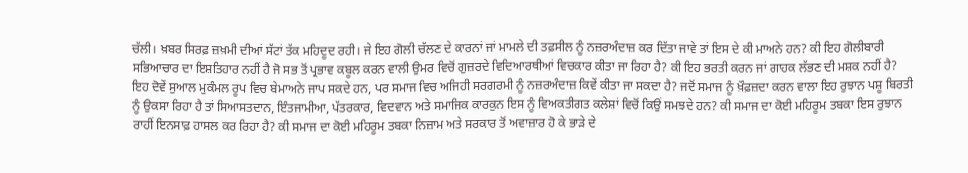ਚੱਲੀ। ਖ਼ਬਰ ਸਿਰਫ਼ ਜ਼ਖ਼ਮੀ ਦੀਆਂ ਸੱਟਾਂ ਤੱਕ ਮਹਿਦੂਦ ਰਹੀ। ਜੇ ਇਹ ਗੋਲੀ ਚੱਲਣ ਦੇ ਕਾਰਨਾਂ ਜਾਂ ਮਾਮਲੇ ਦੀ ਤਫ਼ਸੀਲ ਨੂੰ ਨਜ਼ਰਅੰਦਾਜ਼ ਕਰ ਦਿੱਤਾ ਜਾਵੇ ਤਾਂ ਇਸ ਦੇ ਕੀ ਮਾਅਨੇ ਹਨ? ਕੀ ਇਹ ਗੋਲੀਬਾਰੀ ਸਭਿਆਚਾਰ ਦਾ ਇਸ਼ਤਿਹਾਰ ਨਹੀਂ ਹੈ ਜੋ ਸਭ ਤੋਂ ਪ੍ਰਭਾਵ ਕਬੂਲ ਕਰਨ ਵਾਲੀ ਉਮਰ ਵਿਚੋਂ ਗੁਜ਼ਰਦੇ ਵਿਦਿਆਰਥੀਆਂ ਵਿਚਕਾਰ ਕੀਤਾ ਜਾ ਰਿਹਾ ਹੈ? ਕੀ ਇਹ ਭਰਤੀ ਕਰਨ ਜਾਂ ਗਾਹਕ ਲੱਭਣ ਦੀ ਮਸ਼ਕ ਨਹੀਂ ਹੈ?
ਇਹ ਦੋਵੇਂ ਸੁਆਲ ਮੁਕੰਮਲ ਰੂਪ ਵਿਚ ਬੇਮਾਅਨੇ ਜਾਪ ਸਕਦੇ ਹਨ, ਪਰ ਸਮਾਜ ਵਿਚ ਅਜਿਹੀ ਸਰਗਰਮੀ ਨੂੰ ਨਜ਼ਰਅੰਦਾਜ਼ ਕਿਵੇਂ ਕੀਤਾ ਜਾ ਸਕਦਾ ਹੈ? ਜਦੋਂ ਸਮਾਜ ਨੂੰ ਖ਼ੌਫ਼ਜ਼ਦਾ ਕਰਨ ਵਾਲਾ ਇਹ ਰੁਝਾਨ ਪਸ਼ੂ ਬਿਰਤੀ ਨੂੰ ਉਕਸਾ ਰਿਹਾ ਹੈ ਤਾਂ ਸਿਆਸਤਦਾਨ, ਇੰਤਜਾਮੀਆ, ਪੱਤਰਕਾਰ, ਵਿਦਵਾਨ ਅਤੇ ਸਮਾਜਿਕ ਕਾਰਕੁਨ ਇਸ ਨੂੰ ਵਿਅਕਤੀਗਤ ਕਲੇਸ਼ਾਂ ਵਿਚੋਂ ਕਿਉਂ ਸਮਝਦੇ ਹਨ? ਕੀ ਸਮਾਜ ਦਾ ਕੋਈ ਮਹਿਰੂਮ ਤਬਕਾ ਇਸ ਰੁਝਾਨ ਰਾਹੀਂ ਇਨਸਾਫ਼ ਹਾਸਲ ਕਰ ਰਿਹਾ ਹੈ? ਕੀ ਸਮਾਜ ਦਾ ਕੋਈ ਮਹਿਰੂਮ ਤਬਕਾ ਨਿਜ਼ਾਮ ਅਤੇ ਸਰਕਾਰ ਤੋਂ ਅਵਾਜ਼ਾਰ ਹੋ ਕੇ ਭਾੜੇ ਦੇ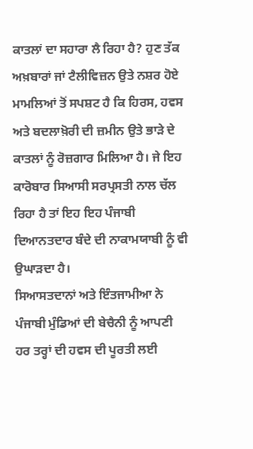ਕਾਤਲਾਂ ਦਾ ਸਹਾਰਾ ਲੈ ਰਿਹਾ ਹੈ? ਹੁਣ ਤੱਕ ਅਖ਼ਬਾਰਾਂ ਜਾਂ ਟੈਲੀਵਿਜ਼ਨ ਉਤੇ ਨਸ਼ਰ ਹੋਏ ਮਾਮਲਿਆਂ ਤੋਂ ਸਪਸ਼ਟ ਹੈ ਕਿ ਹਿਰਸ, ਹਵਸ ਅਤੇ ਬਦਲਾਖ਼ੋਰੀ ਦੀ ਜ਼ਮੀਨ ਉਤੇ ਭਾੜੇ ਦੇ ਕਾਤਲਾਂ ਨੂੰ ਰੋਜ਼ਗਾਰ ਮਿਲਿਆ ਹੈ। ਜੇ ਇਹ ਕਾਰੋਬਾਰ ਸਿਆਸੀ ਸਰਪ੍ਰਸਤੀ ਨਾਲ ਚੱਲ ਰਿਹਾ ਹੈ ਤਾਂ ਇਹ ਇਹ ਪੰਜਾਬੀ ਦਿਆਨਤਦਾਰ ਬੰਦੇ ਦੀ ਨਾਕਾਮਯਾਬੀ ਨੂੰ ਵੀ ਉਘਾੜਦਾ ਹੈ।
ਸਿਆਸਤਦਾਨਾਂ ਅਤੇ ਇੰਤਜਾਮੀਆ ਨੇ ਪੰਜਾਬੀ ਮੁੰਡਿਆਂ ਦੀ ਬੇਚੈਨੀ ਨੂੰ ਆਪਣੀ ਹਰ ਤਰ੍ਹਾਂ ਦੀ ਹਵਸ ਦੀ ਪੂਰਤੀ ਲਈ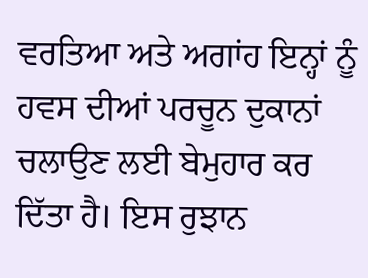ਵਰਤਿਆ ਅਤੇ ਅਗਾਂਹ ਇਨ੍ਹਾਂ ਨੂੰ ਹਵਸ ਦੀਆਂ ਪਰਚੂਨ ਦੁਕਾਨਾਂ ਚਲਾਉਣ ਲਈ ਬੇਮੁਹਾਰ ਕਰ ਦਿੱਤਾ ਹੈ। ਇਸ ਰੁਝਾਨ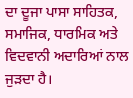ਦਾ ਦੂਜਾ ਪਾਸਾ ਸਾਹਿਤਕ, ਸਮਾਜਿਕ, ਧਾਰਮਿਕ ਅਤੇ ਵਿਦਵਾਨੀ ਅਦਾਰਿਆਂ ਨਾਲ ਜੁੜਦਾ ਹੈ।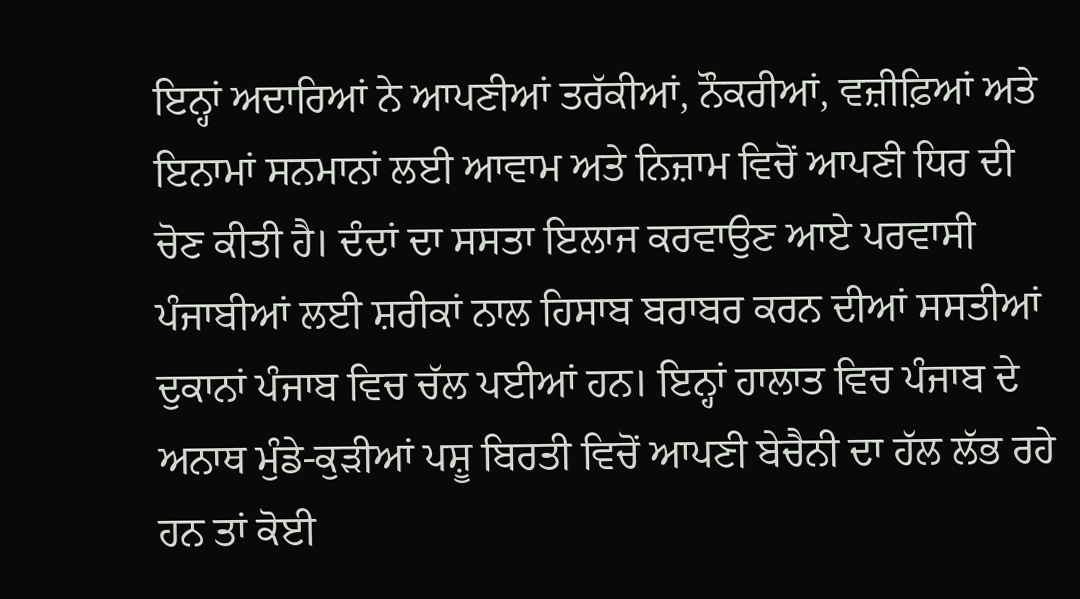ਇਨ੍ਹਾਂ ਅਦਾਰਿਆਂ ਨੇ ਆਪਣੀਆਂ ਤਰੱਕੀਆਂ, ਨੌਕਰੀਆਂ, ਵਜ਼ੀਫ਼ਿਆਂ ਅਤੇ ਇਨਾਮਾਂ ਸਨਮਾਨਾਂ ਲਈ ਆਵਾਮ ਅਤੇ ਨਿਜ਼ਾਮ ਵਿਚੋਂ ਆਪਣੀ ਧਿਰ ਦੀ ਚੋਣ ਕੀਤੀ ਹੈ। ਦੰਦਾਂ ਦਾ ਸਸਤਾ ਇਲਾਜ ਕਰਵਾਉਣ ਆਏ ਪਰਵਾਸੀ ਪੰਜਾਬੀਆਂ ਲਈ ਸ਼ਰੀਕਾਂ ਨਾਲ ਹਿਸਾਬ ਬਰਾਬਰ ਕਰਨ ਦੀਆਂ ਸਸਤੀਆਂ ਦੁਕਾਨਾਂ ਪੰਜਾਬ ਵਿਚ ਚੱਲ ਪਈਆਂ ਹਨ। ਇਨ੍ਹਾਂ ਹਾਲਾਤ ਵਿਚ ਪੰਜਾਬ ਦੇ ਅਨਾਥ ਮੁੰਡੇ-ਕੁੜੀਆਂ ਪਸ਼ੂ ਬਿਰਤੀ ਵਿਚੋਂ ਆਪਣੀ ਬੇਚੈਨੀ ਦਾ ਹੱਲ ਲੱਭ ਰਹੇ ਹਨ ਤਾਂ ਕੋਈ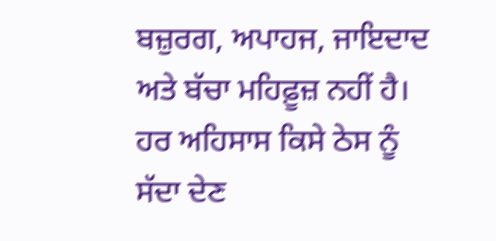ਬਜ਼ੁਰਗ, ਅਪਾਹਜ, ਜਾਇਦਾਦ ਅਤੇ ਬੱਚਾ ਮਹਿਫ਼ੂਜ਼ ਨਹੀਂ ਹੈ। ਹਰ ਅਹਿਸਾਸ ਕਿਸੇ ਠੇਸ ਨੂੰ ਸੱਦਾ ਦੇਣ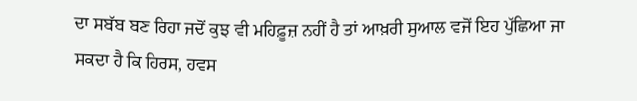ਦਾ ਸਬੱਬ ਬਣ ਰਿਹਾ ਜਦੋਂ ਕੁਝ ਵੀ ਮਹਿਫ਼ੂਜ਼ ਨਹੀਂ ਹੈ ਤਾਂ ਆਖ਼ਰੀ ਸੁਆਲ ਵਜੋਂ ਇਹ ਪੁੱਛਿਆ ਜਾ ਸਕਦਾ ਹੈ ਕਿ ਹਿਰਸ, ਹਵਸ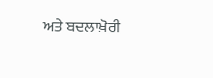ਅਤੇ ਬਦਲਾਖ਼ੋਰੀ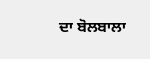ਦਾ ਬੋਲਬਾਲਾ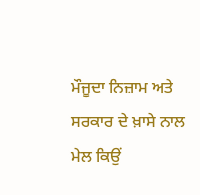ਮੌਜੂਦਾ ਨਿਜ਼ਾਮ ਅਤੇ ਸਰਕਾਰ ਦੇ ਖ਼ਾਸੇ ਨਾਲ ਮੇਲ ਕਿਉਂ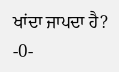ਖਾਂਦਾ ਜਾਪਦਾ ਹੈ? -0-